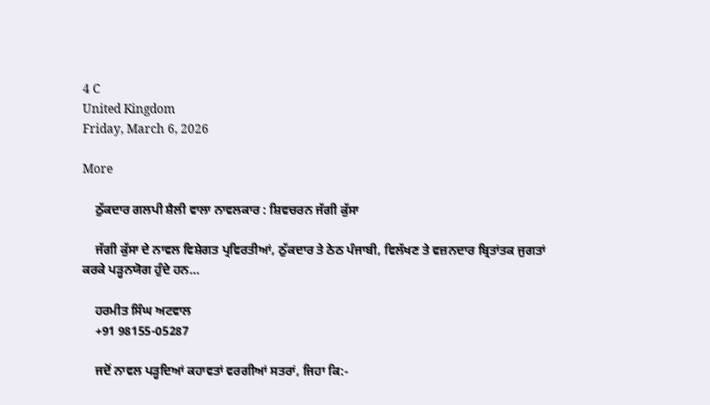4 C
United Kingdom
Friday, March 6, 2026

More

    ਠੁੱਕਦਾਰ ਗਲਪੀ ਸ਼ੈਲੀ ਵਾਲਾ ਨਾਵਲਕਾਰ : ਸ਼ਿਵਚਰਨ ਜੱਗੀ ਕੁੱਸਾ

    ਜੱਗੀ ਕੁੱਸਾ ਦੇ ਨਾਵਲ ਵਿਸ਼ੇਗਤ ਪ੍ਰਵਿਰਤੀਆਂ, ਠੁੱਕਦਾਰ ਤੇ ਠੇਠ ਪੰਜਾਬੀ, ਵਿਲੱਖਣ ਤੇ ਵਜ਼ਨਦਾਰ ਬ੍ਰਿਤਾਂਤਕ ਜੁਗਤਾਂ ਕਰਕੇ ਪੜ੍ਹਨਯੋਗ ਹੁੰਦੇ ਹਨ…

    ਹਰਮੀਤ ਸਿੰਘ ਅਟਵਾਲ
    +91 98155-05287

    ਜਦੋਂ ਨਾਵਲ ਪੜ੍ਹਦਿਆਂ ਕਹਾਵਤਾਂ ਵਰਗੀਆਂ ਸਤਰਾਂ, ਜਿਹਾ ਕਿ:-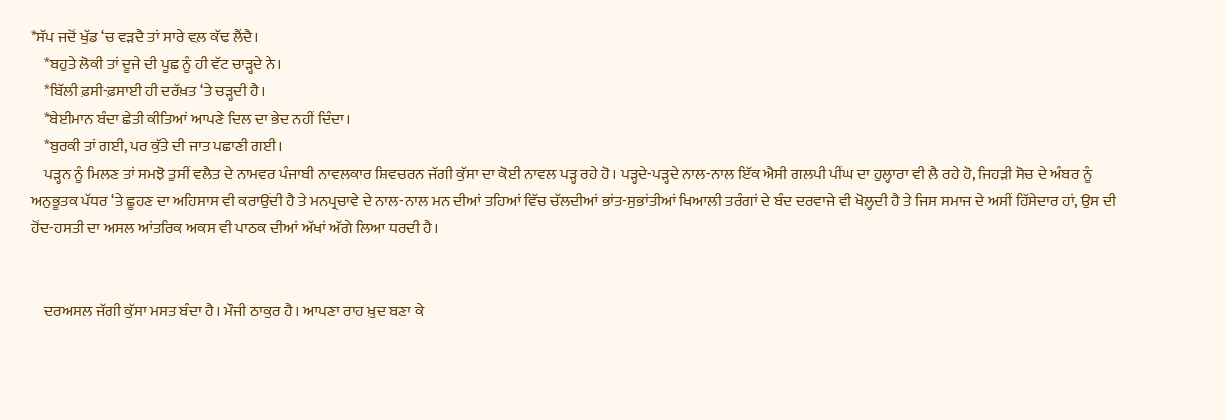*ਸੱਪ ਜਦੋਂ ਖੁੱਡ ‘ਚ ਵੜਦੈ ਤਾਂ ਸਾਰੇ ਵਲ਼ ਕੱਢ ਲੈਂਦੈ।
    *ਬਹੁਤੇ ਲੋਕੀ ਤਾਂ ਦੂਜੇ ਦੀ ਪੂਛ ਨੂੰ ਹੀ ਵੱਟ ਚਾੜ੍ਹਦੇ ਨੇ।
    *ਬਿੱਲੀ ਫ਼ਸੀ-ਫ਼ਸਾਈ ਹੀ ਦਰੱਖ਼ਤ ‘ਤੇ ਚੜ੍ਹਦੀ ਹੈ।
    *ਬੇਈਮਾਨ ਬੰਦਾ ਛੇਤੀ ਕੀਤਿਆਂ ਆਪਣੇ ਦਿਲ ਦਾ ਭੇਦ ਨਹੀਂ ਦਿੰਦਾ।
    *ਬੁਰਕੀ ਤਾਂ ਗਈ, ਪਰ ਕੁੱਤੇ ਦੀ ਜਾਤ ਪਛਾਣੀ ਗਈ।
    ਪੜ੍ਹਨ ਨੂੰ ਮਿਲਣ ਤਾਂ ਸਮਝੋ ਤੁਸੀਂ ਵਲੈਤ ਦੇ ਨਾਮਵਰ ਪੰਜਾਬੀ ਨਾਵਲਕਾਰ ਸ਼ਿਵਚਰਨ ਜੱਗੀ ਕੁੱਸਾ ਦਾ ਕੋਈ ਨਾਵਲ ਪੜ੍ਹ ਰਹੇ ਹੋ। ਪੜ੍ਹਦੇ-ਪੜ੍ਹਦੇ ਨਾਲ-ਨਾਲ ਇੱਕ ਐਸੀ ਗਲਪੀ ਪੀਂਘ ਦਾ ਹੁਲ੍ਹਾਰਾ ਵੀ ਲੈ ਰਹੇ ਹੋ, ਜਿਹੜੀ ਸੋਚ ਦੇ ਅੰਬਰ ਨੂੰ ਅਨੁਭੂਤਕ ਪੱਧਰ ‘ਤੇ ਛੂਹਣ ਦਾ ਅਹਿਸਾਸ ਵੀ ਕਰਾਉਂਦੀ ਹੈ ਤੇ ਮਨਪ੍ਰਚਾਵੇ ਦੇ ਨਾਲ-ਨਾਲ ਮਨ ਦੀਆਂ ਤਹਿਆਂ ਵਿੱਚ ਚੱਲਦੀਆਂ ਭਾਂਤ-ਸੁਭਾਂਤੀਆਂ ਖਿਆਲੀ ਤਰੰਗਾਂ ਦੇ ਬੰਦ ਦਰਵਾਜੇ ਵੀ ਖੋਲ੍ਹਦੀ ਹੈ ਤੇ ਜਿਸ ਸਮਾਜ ਦੇ ਅਸੀਂ ਹਿੱਸੇਦਾਰ ਹਾਂ, ਉਸ ਦੀ ਹੋਂਦ-ਹਸਤੀ ਦਾ ਅਸਲ ਆਂਤਰਿਕ ਅਕਸ ਵੀ ਪਾਠਕ ਦੀਆਂ ਅੱਖਾਂ ਅੱਗੇ ਲਿਆ ਧਰਦੀ ਹੈ।


    ਦਰਅਸਲ ਜੱਗੀ ਕੁੱਸਾ ਮਸਤ ਬੰਦਾ ਹੈ। ਮੌਜੀ ਠਾਕੁਰ ਹੈ। ਆਪਣਾ ਰਾਹ ਖ਼ੁਦ ਬਣਾ ਕੇ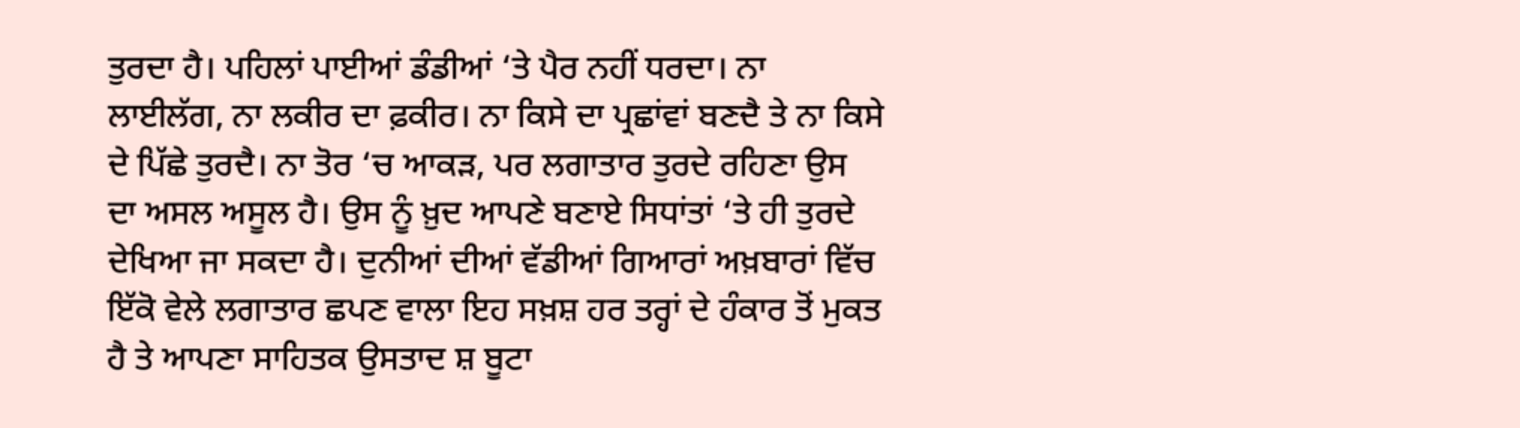ਤੁਰਦਾ ਹੈ। ਪਹਿਲਾਂ ਪਾਈਆਂ ਡੰਡੀਆਂ ‘ਤੇ ਪੈਰ ਨਹੀਂ ਧਰਦਾ। ਨਾ ਲਾਈਲੱਗ, ਨਾ ਲਕੀਰ ਦਾ ਫ਼ਕੀਰ। ਨਾ ਕਿਸੇ ਦਾ ਪ੍ਰਛਾਂਵਾਂ ਬਣਦੈ ਤੇ ਨਾ ਕਿਸੇ ਦੇ ਪਿੱਛੇ ਤੁਰਦੈ। ਨਾ ਤੋਰ ‘ਚ ਆਕੜ, ਪਰ ਲਗਾਤਾਰ ਤੁਰਦੇ ਰਹਿਣਾ ਉਸ ਦਾ ਅਸਲ ਅਸੂਲ ਹੈ। ਉਸ ਨੂੰ ਖ਼ੁਦ ਆਪਣੇ ਬਣਾਏ ਸਿਧਾਂਤਾਂ ‘ਤੇ ਹੀ ਤੁਰਦੇ ਦੇਖਿਆ ਜਾ ਸਕਦਾ ਹੈ। ਦੁਨੀਆਂ ਦੀਆਂ ਵੱਡੀਆਂ ਗਿਆਰਾਂ ਅਖ਼ਬਾਰਾਂ ਵਿੱਚ ਇੱਕੋ ਵੇਲੇ ਲਗਾਤਾਰ ਛਪਣ ਵਾਲਾ ਇਹ ਸਖ਼ਸ਼ ਹਰ ਤਰ੍ਹਾਂ ਦੇ ਹੰਕਾਰ ਤੋਂ ਮੁਕਤ ਹੈ ਤੇ ਆਪਣਾ ਸਾਹਿਤਕ ਉਸਤਾਦ ਸ਼ ਬੂਟਾ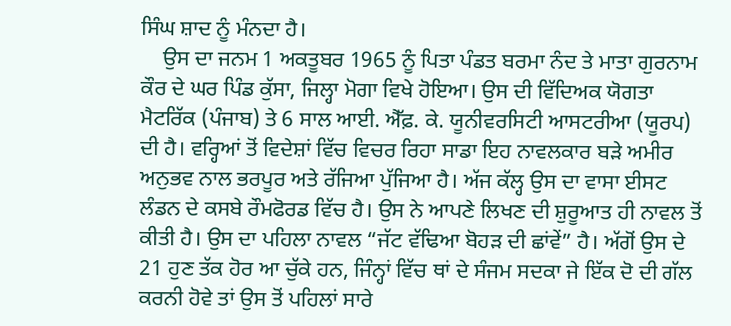ਸਿੰਘ ਸ਼ਾਦ ਨੂੰ ਮੰਨਦਾ ਹੈ।
    ਉਸ ਦਾ ਜਨਮ 1 ਅਕਤੂਬਰ 1965 ਨੂੰ ਪਿਤਾ ਪੰਡਤ ਬਰਮਾ ਨੰਦ ਤੇ ਮਾਤਾ ਗੁਰਨਾਮ ਕੌਰ ਦੇ ਘਰ ਪਿੰਡ ਕੁੱਸਾ, ਜਿਲ੍ਹਾ ਮੋਗਾ ਵਿਖੇ ਹੋਇਆ। ਉਸ ਦੀ ਵਿੱਦਿਅਕ ਯੋਗਤਾ ਮੈਟਰਿੱਕ (ਪੰਜਾਬ) ਤੇ 6 ਸਾਲ ਆਈ. ਐੱਫ਼. ਕੇ. ਯੂਨੀਵਰਸਿਟੀ ਆਸਟਰੀਆ (ਯੂਰਪ) ਦੀ ਹੈ। ਵਰ੍ਹਿਆਂ ਤੋਂ ਵਿਦੇਸ਼ਾਂ ਵਿੱਚ ਵਿਚਰ ਰਿਹਾ ਸਾਡਾ ਇਹ ਨਾਵਲਕਾਰ ਬੜੇ ਅਮੀਰ ਅਨੁਭਵ ਨਾਲ ਭਰਪੂਰ ਅਤੇ ਰੱਜਿਆ ਪੁੱਜਿਆ ਹੈ। ਅੱਜ ਕੱਲ੍ਹ ਉਸ ਦਾ ਵਾਸਾ ਈਸਟ ਲੰਡਨ ਦੇ ਕਸਬੇ ਰੌਮਫੋਰਡ ਵਿੱਚ ਹੈ। ਉਸ ਨੇ ਆਪਣੇ ਲਿਖਣ ਦੀ ਸ਼ੁਰੂਆਤ ਹੀ ਨਾਵਲ ਤੋਂ ਕੀਤੀ ਹੈ। ਉਸ ਦਾ ਪਹਿਲਾ ਨਾਵਲ “ਜੱਟ ਵੱਢਿਆ ਬੋਹੜ ਦੀ ਛਾਂਵੇਂ” ਹੈ। ਅੱਗੋਂ ਉਸ ਦੇ 21 ਹੁਣ ਤੱਕ ਹੋਰ ਆ ਚੁੱਕੇ ਹਨ, ਜਿੰਨ੍ਹਾਂ ਵਿੱਚ ਥਾਂ ਦੇ ਸੰਜਮ ਸਦਕਾ ਜੇ ਇੱਕ ਦੋ ਦੀ ਗੱਲ ਕਰਨੀ ਹੋਵੇ ਤਾਂ ਉਸ ਤੋਂ ਪਹਿਲਾਂ ਸਾਰੇ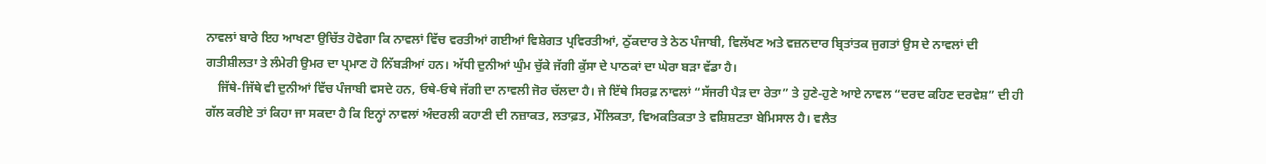ਨਾਵਲਾਂ ਬਾਰੇ ਇਹ ਆਖਣਾ ਉਚਿੱਤ ਹੋਵੇਗਾ ਕਿ ਨਾਵਲਾਂ ਵਿੱਚ ਵਰਤੀਆਂ ਗਈਆਂ ਵਿਸ਼ੇਗਤ ਪ੍ਰਵਿਰਤੀਆਂ, ਠੁੱਕਦਾਰ ਤੇ ਠੇਠ ਪੰਜਾਬੀ, ਵਿਲੱਖਣ ਅਤੇ ਵਜ਼ਨਦਾਰ ਬ੍ਰਿਤਾਂਤਕ ਜੁਗਤਾਂ ਉਸ ਦੇ ਨਾਵਲਾਂ ਦੀ ਗਤੀਸ਼ੀਲਤਾ ਤੇ ਲੰਮੇਰੀ ਉਮਰ ਦਾ ਪ੍ਰਮਾਣ ਹੋ ਨਿੱਬੜੀਆਂ ਹਨ। ਅੱਧੀ ਦੁਨੀਆਂ ਘੁੰਮ ਚੁੱਕੇ ਜੱਗੀ ਕੁੱਸਾ ਦੇ ਪਾਠਕਾਂ ਦਾ ਘੇਰਾ ਬੜਾ ਵੱਡਾ ਹੈ।
    ਜਿੱਥੇ-ਜਿੱਥੇ ਵੀ ਦੁਨੀਆਂ ਵਿੱਚ ਪੰਜਾਬੀ ਵਸਦੇ ਹਨ, ਓਥੇ-ਓਥੇ ਜੱਗੀ ਦਾ ਨਾਵਲੀ ਜੋਰ ਚੱਲਦਾ ਹੈ। ਜੇ ਇੱਥੇ ਸਿਰਫ਼ ਨਾਵਲਾਂ “ਸੱਜਰੀ ਪੈੜ ਦਾ ਰੇਤਾ” ਤੇ ਹੁਣੇ-ਹੁਣੇ ਆਏ ਨਾਵਲ “ਦਰਦ ਕਹਿਣ ਦਰਵੇਸ਼” ਦੀ ਹੀ ਗੱਲ ਕਰੀਏ ਤਾਂ ਕਿਹਾ ਜਾ ਸਕਦਾ ਹੈ ਕਿ ਇਨ੍ਹਾਂ ਨਾਵਲਾਂ ਅੰਦਰਲੀ ਕਹਾਣੀ ਦੀ ਨਜ਼ਾਕਤ, ਲਤਾਫ਼ਤ, ਮੌਲਿਕਤਾ, ਵਿਅਕਤਿਕਤਾ ਤੇ ਵਸ਼ਿਸ਼ਟਤਾ ਬੇਮਿਸਾਲ ਹੈ। ਵਲੈਤ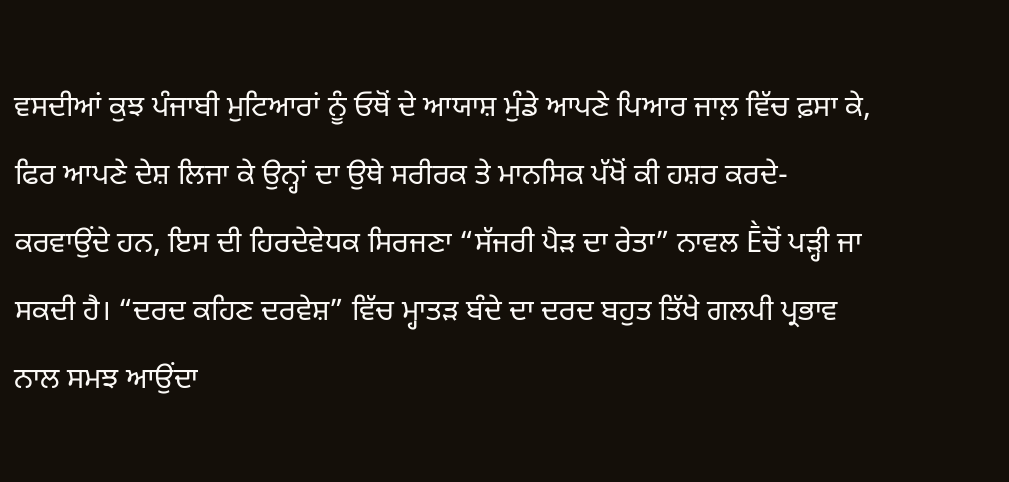ਵਸਦੀਆਂ ਕੁਝ ਪੰਜਾਬੀ ਮੁਟਿਆਰਾਂ ਨੂੰ ਓਥੋਂ ਦੇ ਆਯਾਸ਼ ਮੁੰਡੇ ਆਪਣੇ ਪਿਆਰ ਜਾਲ਼ ਵਿੱਚ ਫ਼ਸਾ ਕੇ, ਫਿਰ ਆਪਣੇ ਦੇਸ਼ ਲਿਜਾ ਕੇ ਉਨ੍ਹਾਂ ਦਾ ਉਥੇ ਸਰੀਰਕ ਤੇ ਮਾਨਸਿਕ ਪੱਖੋਂ ਕੀ ਹਸ਼ਰ ਕਰਦੇ-ਕਰਵਾਉਂਦੇ ਹਨ, ਇਸ ਦੀ ਹਿਰਦੇਵੇਧਕ ਸਿਰਜਣਾ “ਸੱਜਰੀ ਪੈੜ ਦਾ ਰੇਤਾ” ਨਾਵਲ Ḕਚੋਂ ਪੜ੍ਹੀ ਜਾ ਸਕਦੀ ਹੈ। “ਦਰਦ ਕਹਿਣ ਦਰਵੇਸ਼” ਵਿੱਚ ਮ੍ਹਾਤੜ ਬੰਦੇ ਦਾ ਦਰਦ ਬਹੁਤ ਤਿੱਖੇ ਗਲਪੀ ਪ੍ਰਭਾਵ ਨਾਲ ਸਮਝ ਆਉਂਦਾ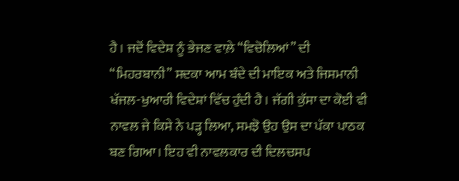ਹੈ। ਜਦੋਂ ਵਿਦੇਸ਼ ਨੂੰ ਭੇਜਣ ਵਾਲ਼ੇ “ਵਿਚੋਲਿਆਂ” ਦੀ “ਮਿਹਰਬਾਨੀ” ਸਦਕਾ ਆਮ ਬੰਦੇ ਦੀ ਮਾਇਕ ਅਤੇ ਜਿਸਮਾਨੀ ਖੱਜਲ-ਖੁਆਰੀ ਵਿਦੇਸ਼ਾਂ ਵਿੱਚ ਹੁੰਦੀ ਹੈ। ਜੱਗੀ ਕੁੱਸਾ ਦਾ ਕੋਈ ਵੀ ਨਾਵਲ ਜੇ ਕਿਸੇ ਨੇ ਪੜ੍ਹ ਲਿਆ, ਸਮਝੋ ਉਹ ਉਸ ਦਾ ਪੱਕਾ ਪਾਠਕ ਬਣ ਗਿਆ। ਇਹ ਵੀ ਨਾਵਲਕਾਰ ਦੀ ਦਿਲਚਸਪ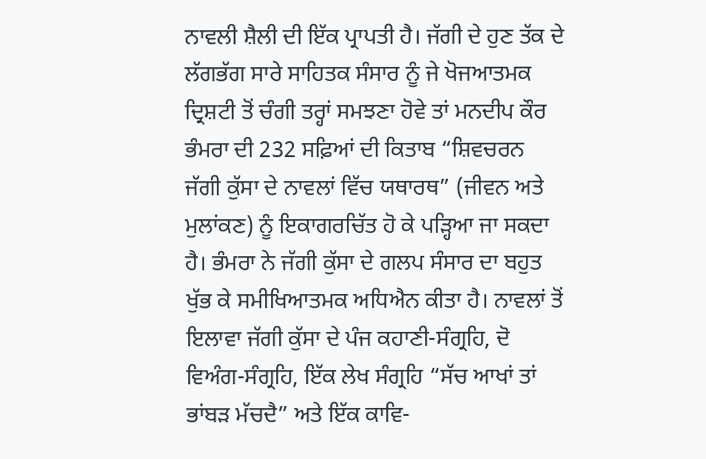ਨਾਵਲੀ ਸ਼ੈਲੀ ਦੀ ਇੱਕ ਪ੍ਰਾਪਤੀ ਹੈ। ਜੱਗੀ ਦੇ ਹੁਣ ਤੱਕ ਦੇ ਲੱਗਭੱਗ ਸਾਰੇ ਸਾਹਿਤਕ ਸੰਸਾਰ ਨੂੰ ਜੇ ਖੋਜਆਤਮਕ ਦ੍ਰਿਸ਼ਟੀ ਤੋਂ ਚੰਗੀ ਤਰ੍ਹਾਂ ਸਮਝਣਾ ਹੋਵੇ ਤਾਂ ਮਨਦੀਪ ਕੌਰ ਭੰਮਰਾ ਦੀ 232 ਸਫ਼ਿਆਂ ਦੀ ਕਿਤਾਬ “ਸ਼ਿਵਚਰਨ ਜੱਗੀ ਕੁੱਸਾ ਦੇ ਨਾਵਲਾਂ ਵਿੱਚ ਯਥਾਰਥ” (ਜੀਵਨ ਅਤੇ ਮੁਲਾਂਕਣ) ਨੂੰ ਇਕਾਗਰਚਿੱਤ ਹੋ ਕੇ ਪੜ੍ਹਿਆ ਜਾ ਸਕਦਾ ਹੈ। ਭੰਮਰਾ ਨੇ ਜੱਗੀ ਕੁੱਸਾ ਦੇ ਗਲਪ ਸੰਸਾਰ ਦਾ ਬਹੁਤ ਖੁੱਭ ਕੇ ਸਮੀਖਿਆਤਮਕ ਅਧਿਐਨ ਕੀਤਾ ਹੈ। ਨਾਵਲਾਂ ਤੋਂ ਇਲਾਵਾ ਜੱਗੀ ਕੁੱਸਾ ਦੇ ਪੰਜ ਕਹਾਣੀ-ਸੰਗ੍ਰਹਿ, ਦੋ ਵਿਅੰਗ-ਸੰਗ੍ਰਹਿ, ਇੱਕ ਲੇਖ ਸੰਗ੍ਰਹਿ “ਸੱਚ ਆਖਾਂ ਤਾਂ ਭਾਂਬੜ ਮੱਚਦੈ” ਅਤੇ ਇੱਕ ਕਾਵਿ-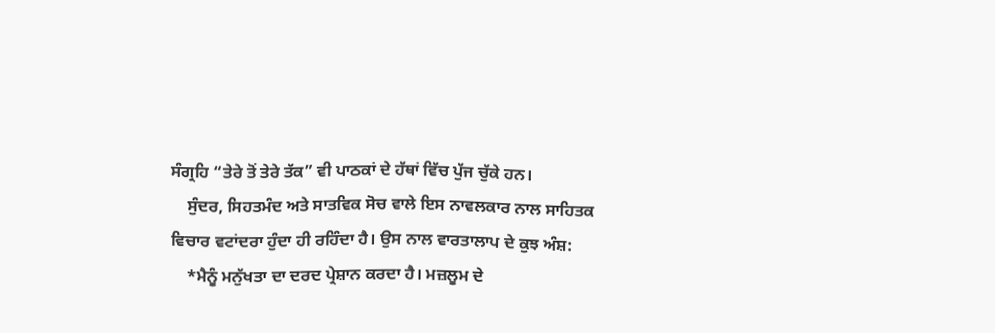ਸੰਗ੍ਰਹਿ “ਤੇਰੇ ਤੋਂ ਤੇਰੇ ਤੱਕ” ਵੀ ਪਾਠਕਾਂ ਦੇ ਹੱਥਾਂ ਵਿੱਚ ਪੁੱਜ ਚੁੱਕੇ ਹਨ।
    ਸੁੰਦਰ, ਸਿਹਤਮੰਦ ਅਤੇ ਸਾਤਵਿਕ ਸੋਚ ਵਾਲੇ ਇਸ ਨਾਵਲਕਾਰ ਨਾਲ ਸਾਹਿਤਕ ਵਿਚਾਰ ਵਟਾਂਦਰਾ ਹੁੰਦਾ ਹੀ ਰਹਿੰਦਾ ਹੈ। ਉਸ ਨਾਲ ਵਾਰਤਾਲਾਪ ਦੇ ਕੁਝ ਅੰਸ਼:
    *ਮੈਨੂੰ ਮਨੁੱਖਤਾ ਦਾ ਦਰਦ ਪ੍ਰੇਸ਼ਾਨ ਕਰਦਾ ਹੈ। ਮਜ਼ਲੂਮ ਦੇ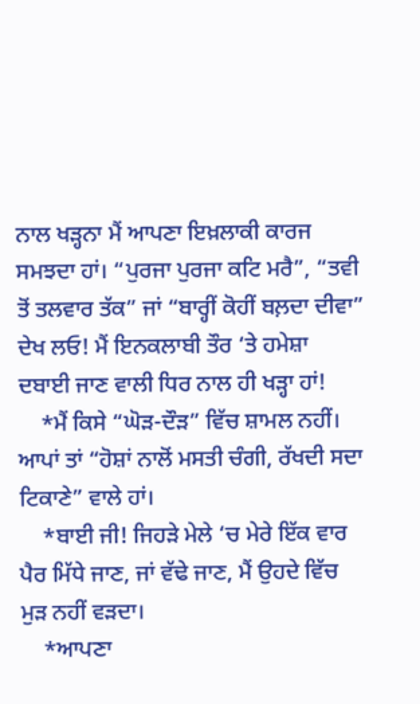ਨਾਲ ਖੜ੍ਹਨਾ ਮੈਂ ਆਪਣਾ ਇਖ਼ਲਾਕੀ ਕਾਰਜ ਸਮਝਦਾ ਹਾਂ। “ਪੁਰਜਾ ਪੁਰਜਾ ਕਟਿ ਮਰੈ”, “ਤਵੀ ਤੋਂ ਤਲਵਾਰ ਤੱਕ” ਜਾਂ “ਬਾਰ੍ਹੀਂ ਕੋਹੀਂ ਬਲ਼ਦਾ ਦੀਵਾ” ਦੇਖ ਲਓ! ਮੈਂ ਇਨਕਲਾਬੀ ਤੌਰ ‘ਤੇ ਹਮੇਸ਼ਾ ਦਬਾਈ ਜਾਣ ਵਾਲੀ ਧਿਰ ਨਾਲ ਹੀ ਖੜ੍ਹਾ ਹਾਂ!
    *ਮੈਂ ਕਿਸੇ “ਘੋੜ-ਦੌੜ” ਵਿੱਚ ਸ਼ਾਮਲ ਨਹੀਂ। ਆਪਾਂ ਤਾਂ “ਹੋਸ਼ਾਂ ਨਾਲੋਂ ਮਸਤੀ ਚੰਗੀ, ਰੱਖਦੀ ਸਦਾ ਟਿਕਾਣੇ” ਵਾਲੇ ਹਾਂ।
    *ਬਾਈ ਜੀ! ਜਿਹੜੇ ਮੇਲੇ ‘ਚ ਮੇਰੇ ਇੱਕ ਵਾਰ ਪੈਰ ਮਿੱਧੇ ਜਾਣ, ਜਾਂ ਵੱਢੇ ਜਾਣ, ਮੈਂ ਉਹਦੇ ਵਿੱਚ ਮੁੜ ਨਹੀਂ ਵੜਦਾ।
    *ਆਪਣਾ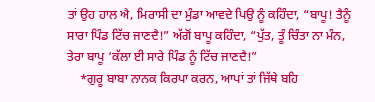ਤਾਂ ਉਹ ਹਾਲ ਐ, ਮਿਰਾਸੀ ਦਾ ਮੁੰਡਾ ਆਵਦੇ ਪਿਉ ਨੂੰ ਕਹਿੰਦਾ, “ਬਾਪੂ! ਤੈਨੂੰ ਸਾਰਾ ਪਿੰਡ ਟਿੱਚ ਜਾਣਦੈ!” ਅੱਗੋਂ ਬਾਪੂ ਕਹਿੰਦਾ, “ਪੁੱਤ, ਤੂੰ ਚਿੰਤਾ ਨਾ ਮੰਨ, ਤੇਰਾ ਬਾਪੂ ‘ਕੱਲਾ ਈ ਸਾਰੇ ਪਿੰਡ ਨੂੰ ਟਿੱਚ ਜਾਣਦੈ!”
    *ਗੁਰੂ ਬਾਬਾ ਨਾਨਕ ਕਿਰਪਾ ਕਰਨ, ਆਪਾਂ ਤਾਂ ਜਿੱਥੇ ਬਹਿ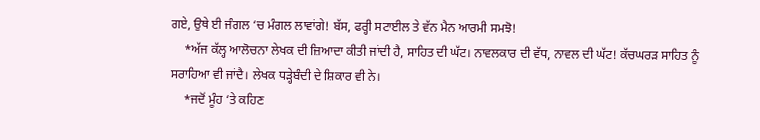ਗਏ, ਉਥੇ ਈ ਜੰਗਲ ‘ਚ ਮੰਗਲ ਲਾਵਾਂਗੇ! ਬੱਸ, ਫਰ੍ਹੀ ਸਟਾਈਲ ਤੇ ਵੱਨ ਮੈਨ ਆਰਮੀ ਸਮਝੋ!
    *ਅੱਜ ਕੱਲ੍ਹ ਆਲੋਚਨਾ ਲੇਖਕ ਦੀ ਜ਼ਿਆਦਾ ਕੀਤੀ ਜਾਂਦੀ ਹੈ, ਸਾਹਿਤ ਦੀ ਘੱਟ। ਨਾਵਲਕਾਰ ਦੀ ਵੱਧ, ਨਾਵਲ ਦੀ ਘੱਟ! ਕੱਚਘਰੜ ਸਾਹਿਤ ਨੂੰ ਸਰਾਹਿਆ ਵੀ ਜਾਂਦੈ। ਲੇਖਕ ਧੜ੍ਹੇਬੰਦੀ ਦੇ ਸ਼ਿਕਾਰ ਵੀ ਨੇ।
    *ਜਦੋਂ ਮੂੰਹ ‘ਤੇ ਕਹਿਣ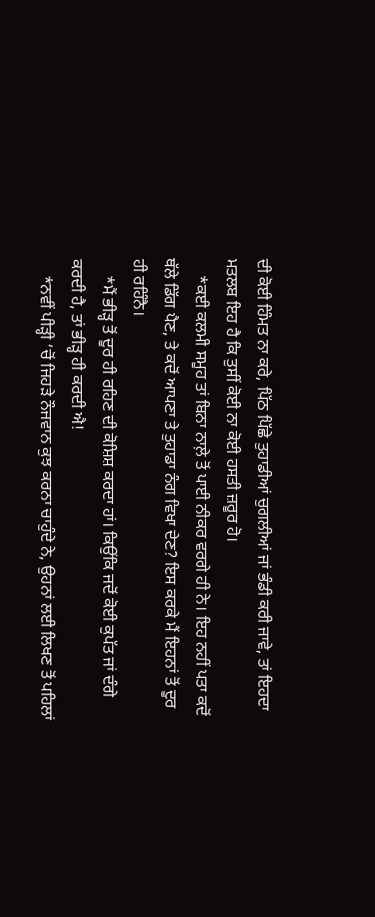ਦੀ ਕੋਈ ਹਿੰਮਤ ਨਾ ਕਰੇ, ਪਿੱਠ ਪਿੱਛੇ ਤੁਹਾਡੀਆਂ ਚੁਗਲੀਆਂ ਜਾਂ ਭੰਡੀ ਕਰੀ ਜਾਵੇ, ਤਾਂ ਇਹਦਾ ਮਤਲਬ ਇਹ ਹੈ ਕਿ ਤੁਸੀਂ ਕੋਈ ਨਾ ਕੋਈ ਹਸਤੀ ਜ਼ਰੂਰ ਹੋ।
    *ਕਈ ਕਲਮੀ ਸਮੂਹ ਤਾਂ ਬਿਨਾ ਨਾਲ਼ੇ ਤੋਂ ਪਾਈ ਨੀਕਰ ਵਰਗੇ ਹੀ ਨੇ। ਇਹ ਨਹੀਂ ਪਤਾ ਕਦੋਂ ਥੱਲੇ ਡਿੱਗ ਪੈਣ, ਤੇ ਕਦੋਂ ਆਪਣਾ ਤੇ ਤੁਹਾਡਾ ਨੰਗ ਵਿਖਾ ਦੇਣ? ਇਸ ਕਰਕੇ ਮੈਂ ਇਹਨਾਂ ਤੋਂ ਦੂਰ ਹੀ ਰਹਿੰਨੈ।
    *ਮੈਂ ਭੀੜ੍ਹ ਤੋਂ ਦੂਰ ਹੀ ਰਹਿਣ ਦੀ ਕੋਸ਼ਿਸ਼ ਕਰਦਾ ਹਾਂ। ਕਿਉਂਕਿ ਜਦੋਂ ਕੋਈ ਕੁਪੱਤ ਜਾਂ ਦੰਗੇ ਕਰਦੀ ਹੈ, ਤਾਂ ਭੀੜ੍ਹ ਹੀ ਕਰਦੀ ਐ!
    *ਨਵੀਂ ਪੀੜ੍ਹੀ ‘ਚੋਂ ਜਿਹੜੇ ਨੌਜਵਾਨ ਕੁਝ ਕਰਨਾ ਚਾਹੁੰਦੇ ਨੇ, ਉਹਨਾਂ ਲਈ ਲਿਖਣ ਤੋਂ ਪਹਿਲਾਂ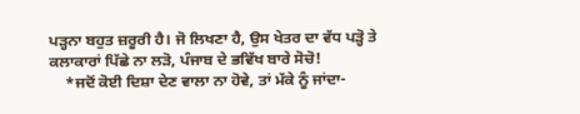ਪੜ੍ਹਨਾ ਬਹੁਤ ਜ਼ਰੂਰੀ ਹੈ। ਜੋ ਲਿਖਣਾ ਹੈ, ਉਸ ਖੇਤਰ ਦਾ ਵੱਧ ਪੜ੍ਹੋ ਤੇ ਕਲਾਕਾਰਾਂ ਪਿੱਛੇ ਨਾ ਲੜੋ, ਪੰਜਾਬ ਦੇ ਭਵਿੱਖ ਬਾਰੇ ਸੋਚੋ!
    *ਜਦੋਂ ਕੋਈ ਦਿਸ਼ਾ ਦੇਣ ਵਾਲਾ ਨਾ ਹੋਵੇ, ਤਾਂ ਮੱਕੇ ਨੂੰ ਜਾਂਦਾ-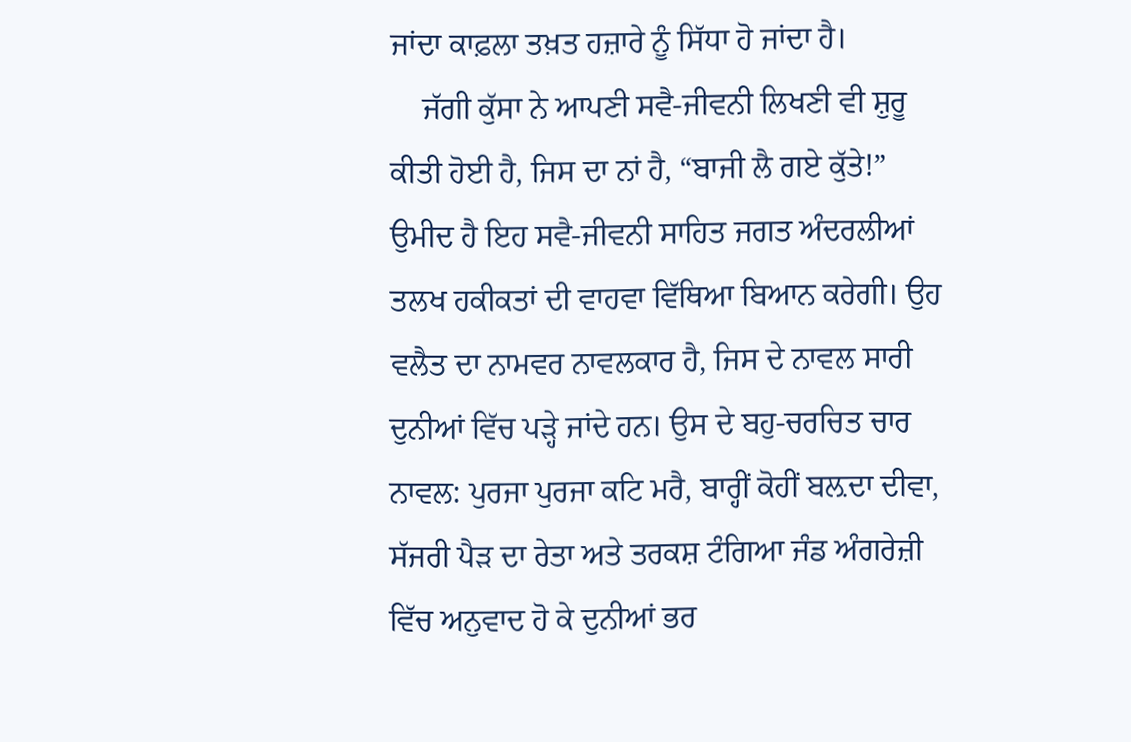ਜਾਂਦਾ ਕਾਫ਼ਲਾ ਤਖ਼ਤ ਹਜ਼ਾਰੇ ਨੂੰ ਸਿੱਧਾ ਹੋ ਜਾਂਦਾ ਹੈ।
    ਜੱਗੀ ਕੁੱਸਾ ਨੇ ਆਪਣੀ ਸਵੈ-ਜੀਵਨੀ ਲਿਖਣੀ ਵੀ ਸ਼ੁਰੂ ਕੀਤੀ ਹੋਈ ਹੈ, ਜਿਸ ਦਾ ਨਾਂ ਹੈ, “ਬਾਜੀ ਲੈ ਗਏ ਕੁੱਤੇ!” ਉਮੀਦ ਹੈ ਇਹ ਸਵੈ-ਜੀਵਨੀ ਸਾਹਿਤ ਜਗਤ ਅੰਦਰਲੀਆਂ ਤਲਖ ਹਕੀਕਤਾਂ ਦੀ ਵਾਹਵਾ ਵਿੱਥਿਆ ਬਿਆਨ ਕਰੇਗੀ। ਉਹ ਵਲੈਤ ਦਾ ਨਾਮਵਰ ਨਾਵਲਕਾਰ ਹੈ, ਜਿਸ ਦੇ ਨਾਵਲ ਸਾਰੀ ਦੁਨੀਆਂ ਵਿੱਚ ਪੜ੍ਹੇ ਜਾਂਦੇ ਹਨ। ਉਸ ਦੇ ਬਹੁ-ਚਰਚਿਤ ਚਾਰ ਨਾਵਲ: ਪੁਰਜਾ ਪੁਰਜਾ ਕਟਿ ਮਰੈ, ਬਾਰ੍ਹੀਂ ਕੋਹੀਂ ਬਲ਼ਦਾ ਦੀਵਾ, ਸੱਜਰੀ ਪੈੜ ਦਾ ਰੇਤਾ ਅਤੇ ਤਰਕਸ਼ ਟੰਗਿਆ ਜੰਡ ਅੰਗਰੇਜ਼ੀ ਵਿੱਚ ਅਨੁਵਾਦ ਹੋ ਕੇ ਦੁਨੀਆਂ ਭਰ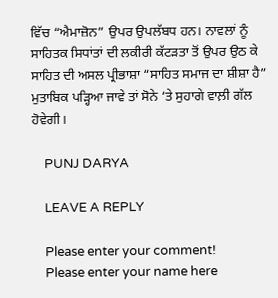ਵਿੱਚ “ਐਮਾਜ਼ੋਨ” ਉਪਰ ਉਪਲੱਬਧ ਹਨ। ਨਾਵਲਾਂ ਨੂੰ ਸਾਹਿਤਕ ਸਿਧਾਂਤਾਂ ਦੀ ਲਕੀਰੀ ਕੱਟੜਤਾ ਤੋਂ ਉਪਰ ਉਠ ਕੇ ਸਾਹਿਤ ਦੀ ਅਸਲ ਪ੍ਰੀਭਾਸ਼ਾ “ਸਾਹਿਤ ਸਮਾਜ ਦਾ ਸ਼ੀਸ਼ਾ ਹੈ” ਮੁਤਾਬਿਕ ਪੜ੍ਹਿਆ ਜਾਵੇ ਤਾਂ ਸੋਨੇ ‘ਤੇ ਸੁਹਾਗੇ ਵਾਲ਼ੀ ਗੱਲ ਹੋਵੇਗੀ।

    PUNJ DARYA

    LEAVE A REPLY

    Please enter your comment!
    Please enter your name here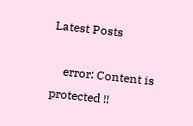Latest Posts

    error: Content is protected !!